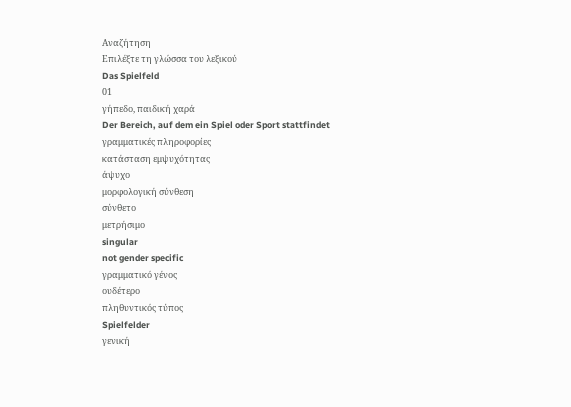Αναζήτηση
Επιλέξτε τη γλώσσα του λεξικού
Das Spielfeld
01
γήπεδο, παιδική χαρά
Der Bereich, auf dem ein Spiel oder Sport stattfindet
γραμματικές πληροφορίες
κατάσταση εμψυχότητας
άψυχο
μορφολογική σύνθεση
σύνθετο
μετρήσιμο
singular
not gender specific
γραμματικό γένος
ουδέτερο
πληθυντικός τύπος
Spielfelder
γενική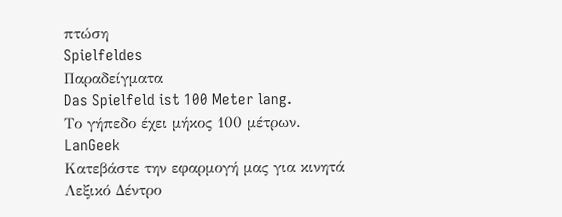πτώση
Spielfeldes
Παραδείγματα
Das Spielfeld ist 100 Meter lang.
Το γήπεδο έχει μήκος 100 μέτρων.
LanGeek
Κατεβάστε την εφαρμογή μας για κινητά
Λεξικό Δέντρο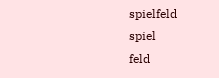spielfeld
spiel
feld